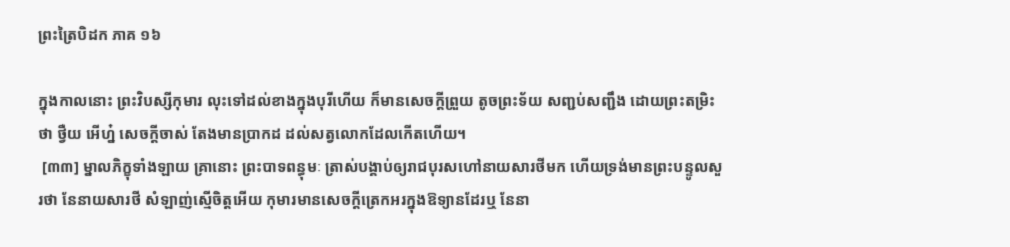ព្រះត្រៃបិដក ភាគ ១៦

ក្នុងកាលនោះ ព្រះវិបស្សីកុមារ លុះទៅដល់ខាងក្នុងបុរីហើយ ក៏មានសេចក្តីព្រួយ តូចព្រះទ័យ សញ្ជប់សញ្ជឹង ដោយព្រះតម្រិះថា ថ្វឺយ អើហ្ន៎ សេចក្តីចាស់ តែងមានប្រាកដ ដល់សត្វលោកដែលកើតហើយ។
 [៣៣] ម្នាលភិក្ខុទាំងឡាយ គ្រានោះ ព្រះបាទពន្ធុមៈ ត្រាស់បង្គាប់ឲ្យរាជបុរសហៅនាយសារថីមក ហើយទ្រង់មានព្រះបន្ទូលសួរថា នែនាយសារថី សំឡាញ់ស្មើចិត្តអើយ កុមារមានសេចក្តីត្រេកអរក្នុងឱទ្យានដែរឬ នែនា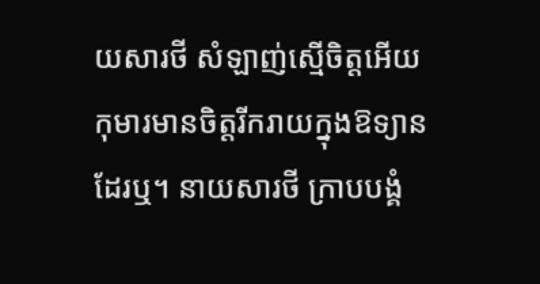យសារថី សំឡាញ់ស្មើចិត្តអើយ កុមារមានចិត្តរីករាយក្នុងឱទ្យានដែរឬ។ នាយសារថី ក្រាបបង្គំ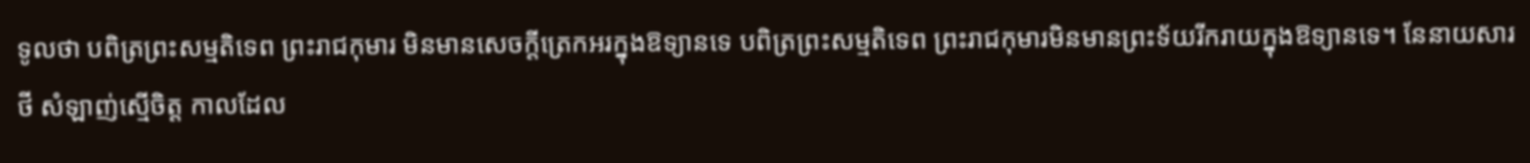ទូលថា បពិត្រព្រះសម្មតិទេព ព្រះរាជកុមារ មិនមានសេចក្តីត្រេកអរក្នុងឱទ្យានទេ បពិត្រព្រះសម្មតិទេព ព្រះរាជកុមារមិនមានព្រះទ័យរីករាយក្នុងឱទ្យានទេ។ នែនាយសារថី សំឡាញ់ស្មើចិត្ត កាលដែល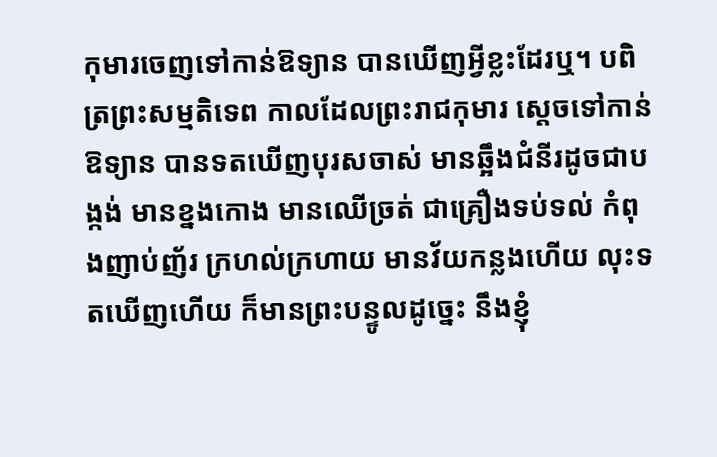កុមារចេញទៅកាន់ឱទ្យាន បានឃើញអ្វីខ្លះដែរឬ។ បពិត្រព្រះសម្មតិទេព កាលដែលព្រះរាជកុមារ ស្តេចទៅកាន់ឱទ្យាន បានទតឃើញបុរសចាស់ មានឆ្អឹងជំនីរដូចជាបង្កង់ មានខ្នងកោង មានឈើច្រត់ ជាគ្រឿងទប់ទល់ កំពុងញាប់ញ័រ ក្រហល់ក្រហាយ មានវ័យកន្លងហើយ លុះទតឃើញហើយ ក៏មានព្រះបន្ទូលដូច្នេះ នឹងខ្ញុំ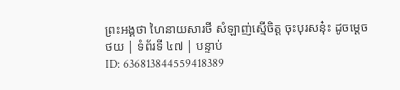ព្រះអង្គថា ហៃនាយសារថី សំឡាញ់ស្មើចិត្ត ចុះបុរសនុ៎ះ ដូចម្តេច
ថយ | ទំព័រទី ៤៧ | បន្ទាប់
ID: 636813844559418389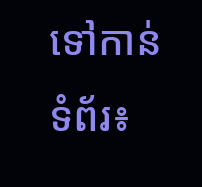ទៅកាន់ទំព័រ៖